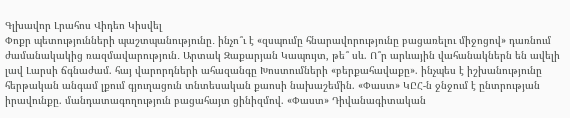Գլխավոր Լրահոս Վիդեո Կիսվել
Փոքր պետությունների պաշտպանությունը․ ինչո՞ւ է «զսպումը հնարավորությունը բացառելու միջոցով» դառնում ժամանակակից ռազմավարություն․ Արտակ Զաքարյան Կապույտ, թե՞ սև. Ո՞ր արևային վահանակներն են ավելի լավ Լարսի ճգնաժամ. հայ վարորդների ահազանգը Խոստումների «բերքահավաքը». ինչպես է իշխանությունը հերթական անգամ լքում գյուղացուն տնտեսական քաոսի նախաշեմին. «Փաստ» ԿԸՀ-ն ջնջում է ընտրության իրավունքը. մանդատագողություն բացահայտ ցինիզմով. «Փաստ» Դիվանագիտական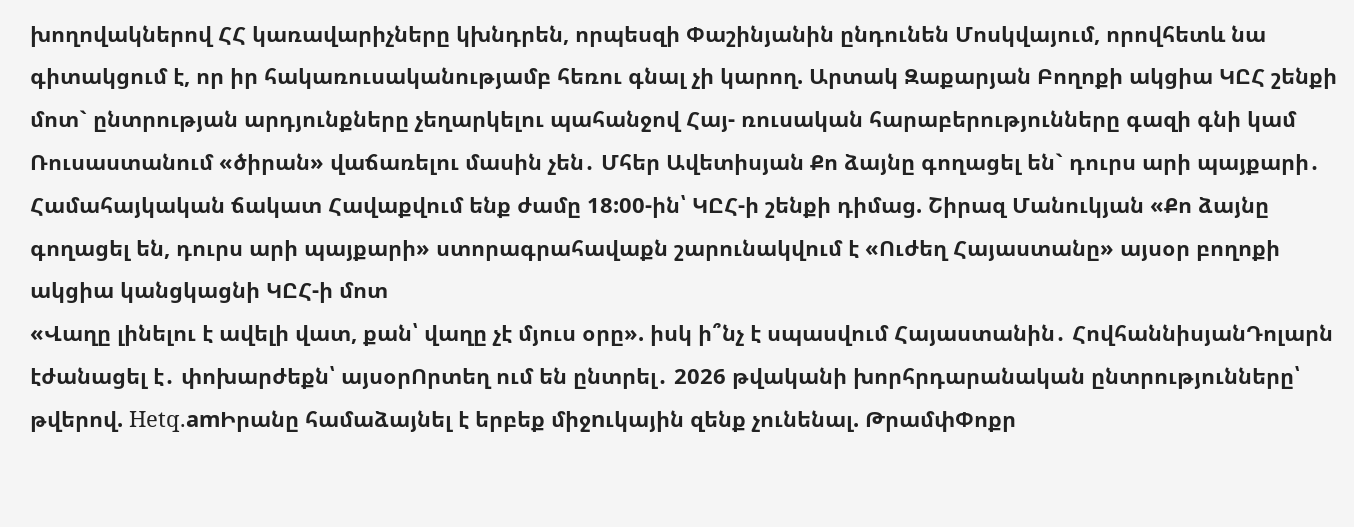խողովակներով ՀՀ կառավարիչները կխնդրեն, որպեսզի Փաշինյանին ընդունեն Մոսկվայում, որովհետև նա գիտակցում է, որ իր հակառուսականությամբ հեռու գնալ չի կարող. Արտակ Զաքարյան Բողոքի ակցիա ԿԸՀ շենքի մոտ` ընտրության արդյունքները չեղարկելու պահանջով Հայ- ռուսական հարաբերությունները գազի գնի կամ Ռուսաստանում «ծիրան» վաճառելու մասին չեն․ Մհեր Ավետիսյան Քո ձայնը գողացել են` դուրս արի պայքարի․ Համահայկական ճակատ Հավաքվում ենք ժամը 18:00-ին՝ ԿԸՀ-ի շենքի դիմաց. Շիրազ Մանուկյան «Քո ձայնը գողացել են, դուրս արի պայքարի» ստորագրահավաքն շարունակվում է «Ուժեղ Հայաստանը» այսօր բողոքի ակցիա կանցկացնի ԿԸՀ-ի մոտ
«Վաղը լինելու է ավելի վատ, քան՝ վաղը չէ մյուս օրը». իսկ ի՞նչ է սպասվում Հայաստանին․ ՀովհաննիսյանԴոլարն էժանացել է․ փոխարժեքն՝ այսօրՈրտեղ ում են ընտրել․ 2026 թվականի խորհրդարանական ընտրությունները՝ թվերով. Hetq.amԻրանը համաձայնել է երբեք միջnւկային զենք չունենալ. ԹրամփՓոքր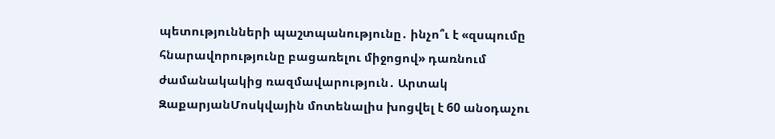պետությունների պաշտպանությունը․ ինչո՞ւ է «զսպումը հնարավորությունը բացառելու միջոցով» դառնում ժամանակակից ռազմավարություն․ Արտակ ԶաքարյանՄոսկվային մոտենալիս խոցվել է 60 անօդաչու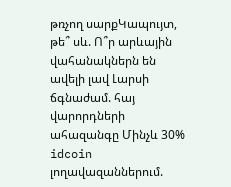թռչող սարքԿապույտ, թե՞ սև. Ո՞ր արևային վահանակներն են ավելի լավ Լարսի ճգնաժամ. հայ վարորդների ահազանգը Մինչև 30% idcoin լողավազաններում.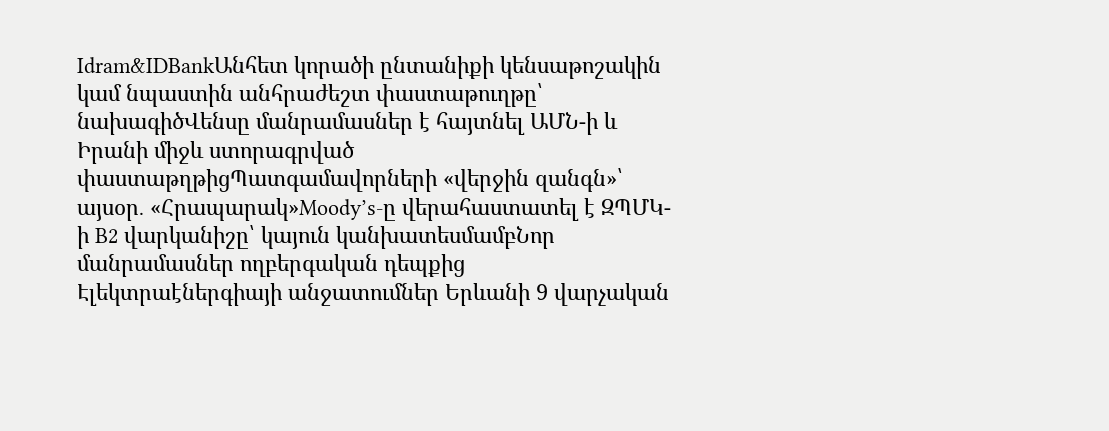Idram&IDBankԱնհետ կորածի ընտանիքի կենսաթոշակին կամ նպաստին անհրաժեշտ փաստաթուղթը՝ նախագիծՎենսը մանրամասներ է հայտնել ԱՄՆ-ի և Իրանի միջև ստորագրված փաստաթղթիցՊատգամավորների «վերջին զանգն»՝ այսօր․ «Հրապարակ»Moody’s-ը վերահաստատել է ԶՊՄԿ-ի B2 վարկանիշը՝ կայուն կանխատեսմամբՆոր մանրամասներ ողբերգական դեպքից Էլեկտրաէներգիայի անջատումներ Երևանի 9 վարչական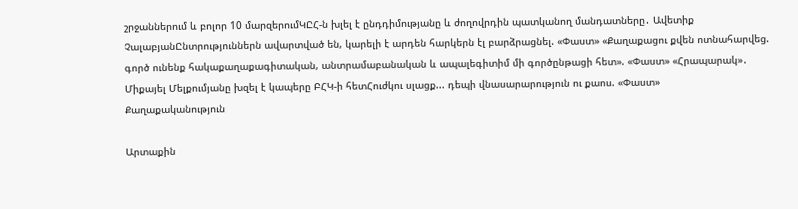շրջաններում և բոլոր 10 մարզերումԿԸՀ-ն խլել է ընդդիմությանը և ժողովրդին պատկանող մանդատները․ Ավետիք ՉալաբյանԸնտրություններն ավարտված են, կարելի է արդեն հարկերն էլ բարձրացնել. «Փաստ» «Քաղաքացու քվեն ոտնահարվեց. գործ ունենք հակաքաղաքագիտական, անտրամաբանական և ապալեգիտիմ մի գործընթացի հետ». «Փաստ» «Հրապարակ»․ Միքայել Մելքումյանը խզել է կապերը ԲՀԿ-ի հետՀուժկու սլացք... դեպի վնասարարություն ու քաոս. «Փաստ»
Քաղաքականություն

Արտաքին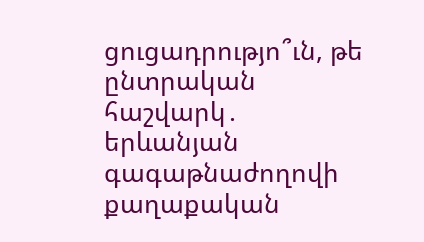ցուցադրությո՞ւն, թե ընտրական հաշվարկ․ երևանյան գագաթնաժողովի քաղաքական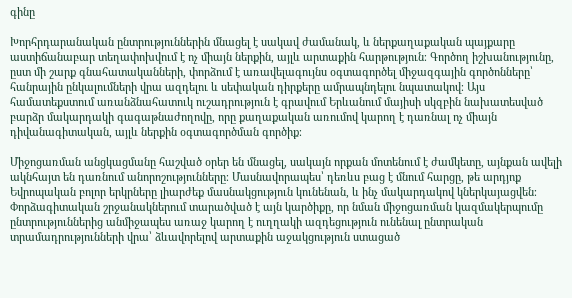գինը

Խորհրդարանական ընտրություններին մնացել է սակավ ժամանակ, և ներքաղաքական պայքարը աստիճանաբար տեղափոխվում է ոչ միայն ներքին, այլև արտաքին հարթություն։ Գործող իշխանությունը, ըստ մի շարք գնահատականների, փորձում է առավելագույնս օգտագործել միջազգային գործոնները՝ հանրային ընկալումների վրա ազդելու և սեփական դիրքերը ամրապնդելու նպատակով։ Այս համատեքստում առանձնահատուկ ուշադրություն է գրավում Երևանում մայիսի սկզբին նախատեսված բարձր մակարդակի գագաթնաժողովը, որը քաղաքական առումով կարող է դառնալ ոչ միայն դիվանագիտական, այլև ներքին օգտագործման գործիք։

Միջոցառման անցկացմանը հաշված օրեր են մնացել, սակայն որքան մոտենում է ժամկետը, այնքան ավելի ակնհայտ են դառնում անորոշությունները։ Մասնավորապես՝ դեռևս բաց է մնում հարցը, թե արդյոք Եվրոպական բոլոր երկրները լիարժեք մասնակցություն կունենան, և ինչ մակարդակով կներկայացվեն։ Փորձագիտական շրջանակներում տարածված է այն կարծիքը, որ նման միջոցառման կազմակերպումը ընտրություններից անմիջապես առաջ կարող է ուղղակի ազդեցություն ունենալ ընտրական տրամադրությունների վրա՝ ձևավորելով արտաքին աջակցություն ստացած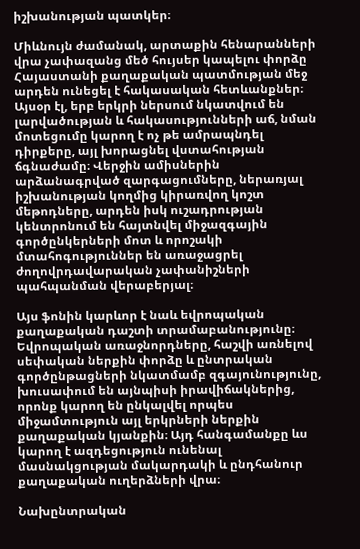իշխանության պատկեր։

Միևնույն ժամանակ, արտաքին հենարանների վրա չափազանց մեծ հույսեր կապելու փորձը Հայաստանի քաղաքական պատմության մեջ արդեն ունեցել է հակասական հետևանքներ։ Այսօր էլ, երբ երկրի ներսում նկատվում են լարվածության և հակասությունների աճ, նման մոտեցումը կարող է ոչ թե ամրապնդել դիրքերը, այլ խորացնել վստահության ճգնաժամը։ Վերջին ամիսներին արձանագրված զարգացումները, ներառյալ իշխանության կողմից կիրառվող կոշտ մեթոդները, արդեն իսկ ուշադրության կենտրոնում են հայտնվել միջազգային գործընկերների մոտ և որոշակի մտահոգություններ են առաջացրել ժողովրդավարական չափանիշների պահպանման վերաբերյալ։

Այս ֆոնին կարևոր է նաև եվրոպական քաղաքական դաշտի տրամաբանությունը։ Եվրոպական առաջնորդները, հաշվի առնելով սեփական ներքին փորձը և ընտրական գործընթացների նկատմամբ զգայունությունը, խուսափում են այնպիսի իրավիճակներից, որոնք կարող են ընկալվել որպես միջամտություն այլ երկրների ներքին քաղաքական կյանքին։ Այդ հանգամանքը ևս կարող է ազդեցություն ունենալ մասնակցության մակարդակի և ընդհանուր քաղաքական ուղերձների վրա։

Նախընտրական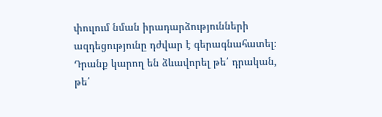փուլում նման իրադարձությունների ազդեցությունը դժվար է գերագնահատել։ Դրանք կարող են ձևավորել թե՛ դրական, թե՛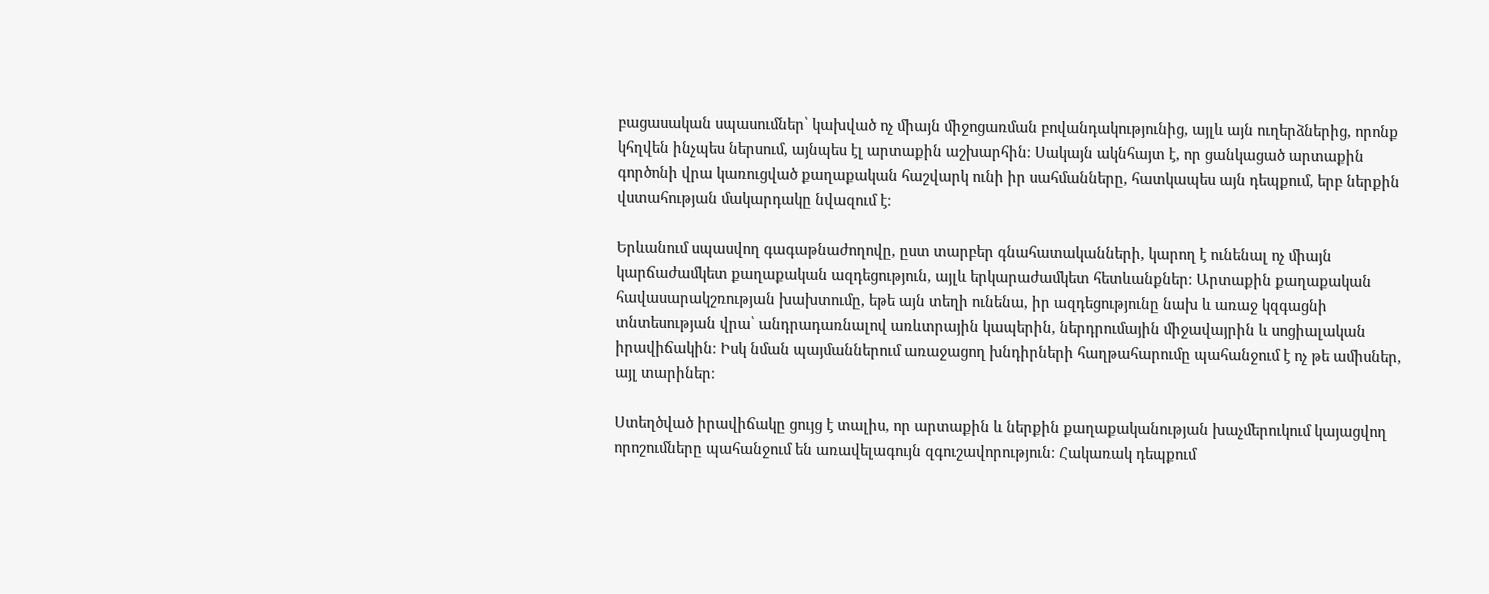բացասական սպասումներ՝ կախված ոչ միայն միջոցառման բովանդակությունից, այլև այն ուղերձներից, որոնք կհղվեն ինչպես ներսում, այնպես էլ արտաքին աշխարհին։ Սակայն ակնհայտ է, որ ցանկացած արտաքին գործոնի վրա կառուցված քաղաքական հաշվարկ ունի իր սահմանները, հատկապես այն դեպքում, երբ ներքին վստահության մակարդակը նվազում է։

Երևանում սպասվող գագաթնաժողովը, ըստ տարբեր գնահատականների, կարող է ունենալ ոչ միայն կարճաժամկետ քաղաքական ազդեցություն, այլև երկարաժամկետ հետևանքներ։ Արտաքին քաղաքական հավասարակշռության խախտումը, եթե այն տեղի ունենա, իր ազդեցությունը նախ և առաջ կզգացնի տնտեսության վրա՝ անդրադառնալով առևտրային կապերին, ներդրումային միջավայրին և սոցիալական իրավիճակին։ Իսկ նման պայմաններում առաջացող խնդիրների հաղթահարումը պահանջում է ոչ թե ամիսներ, այլ տարիներ։

Ստեղծված իրավիճակը ցույց է տալիս, որ արտաքին և ներքին քաղաքականության խաչմերուկում կայացվող որոշումները պահանջում են առավելագույն զգուշավորություն։ Հակառակ դեպքում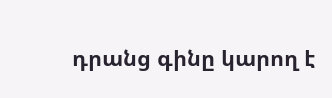դրանց գինը կարող է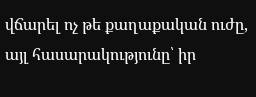վճարել ոչ թե քաղաքական ուժը, այլ հասարակությունը՝ իր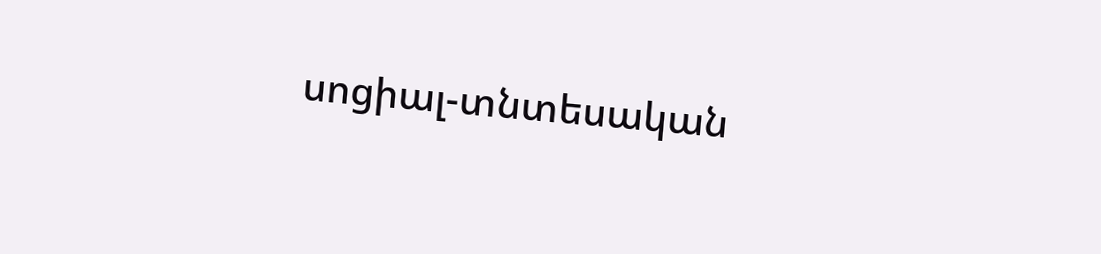սոցիալ-տնտեսական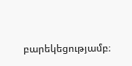բարեկեցությամբ։